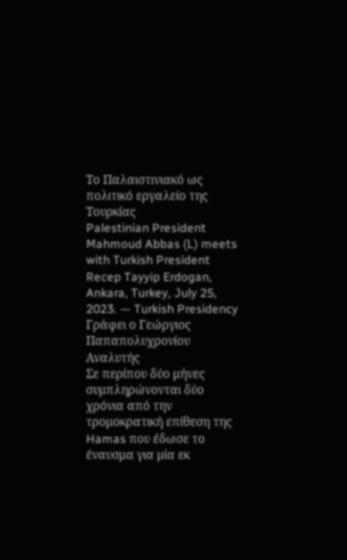Το Παλαιστινιακό ως πολιτικό εργαλείο της Τουρκίας
Palestinian President Mahmoud Abbas (L) meets with Turkish President Recep Tayyip Erdogan, Ankara, Turkey, July 25, 2023. — Turkish Presidency
Γράφει ο Γεώργιος Παπαπολυχρονίου
Αναλυτής
Σε περίπου δύο μήνες συμπληρώνονται δύο χρόνια από την τρομοκρατική επίθεση της Hamas που έδωσε το έναυσμα για μία εκ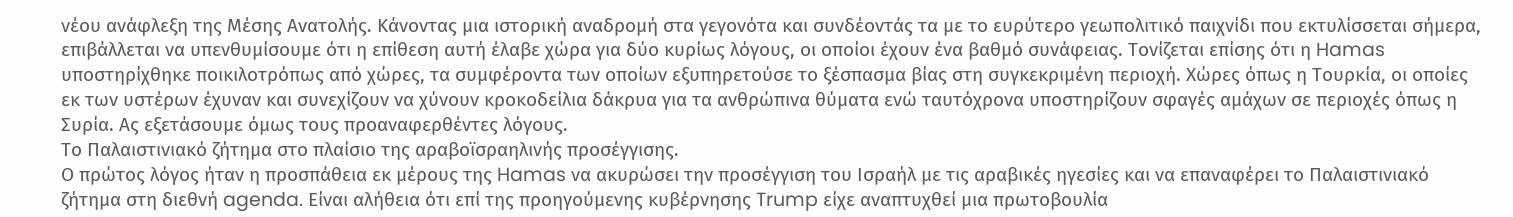νέου ανάφλεξη της Μέσης Ανατολής. Κάνοντας μια ιστορική αναδρομή στα γεγονότα και συνδέοντάς τα με το ευρύτερο γεωπολιτικό παιχνίδι που εκτυλίσσεται σήμερα, επιβάλλεται να υπενθυμίσουμε ότι η επίθεση αυτή έλαβε χώρα για δύο κυρίως λόγους, οι οποίοι έχουν ένα βαθμό συνάφειας. Τονίζεται επίσης ότι η Hamas υποστηρίχθηκε ποικιλοτρόπως από χώρες, τα συμφέροντα των οποίων εξυπηρετούσε το ξέσπασμα βίας στη συγκεκριμένη περιοχή. Χώρες όπως η Τουρκία, οι οποίες εκ των υστέρων έχυναν και συνεχίζουν να χύνουν κροκοδείλια δάκρυα για τα ανθρώπινα θύματα ενώ ταυτόχρονα υποστηρίζουν σφαγές αμάχων σε περιοχές όπως η Συρία. Ας εξετάσουμε όμως τους προαναφερθέντες λόγους.
Το Παλαιστινιακό ζήτημα στο πλαίσιο της αραβοϊσραηλινής προσέγγισης.
Ο πρώτος λόγος ήταν η προσπάθεια εκ μέρους της Hamas να ακυρώσει την προσέγγιση του Ισραήλ με τις αραβικές ηγεσίες και να επαναφέρει το Παλαιστινιακό ζήτημα στη διεθνή agenda. Είναι αλήθεια ότι επί της προηγούμενης κυβέρνησης Trump είχε αναπτυχθεί μια πρωτοβουλία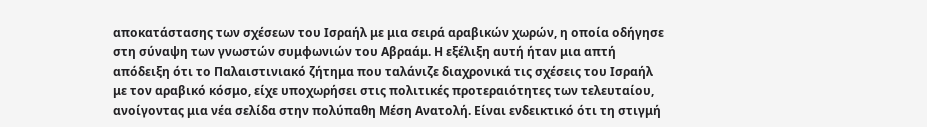αποκατάστασης των σχέσεων του Ισραήλ με μια σειρά αραβικών χωρών, η οποία οδήγησε στη σύναψη των γνωστών συμφωνιών του Αβραάμ. Η εξέλιξη αυτή ήταν μια απτή απόδειξη ότι το Παλαιστινιακό ζήτημα που ταλάνιζε διαχρονικά τις σχέσεις του Ισραήλ με τον αραβικό κόσμο, είχε υποχωρήσει στις πολιτικές προτεραιότητες των τελευταίου, ανοίγοντας μια νέα σελίδα στην πολύπαθη Μέση Ανατολή. Είναι ενδεικτικό ότι τη στιγμή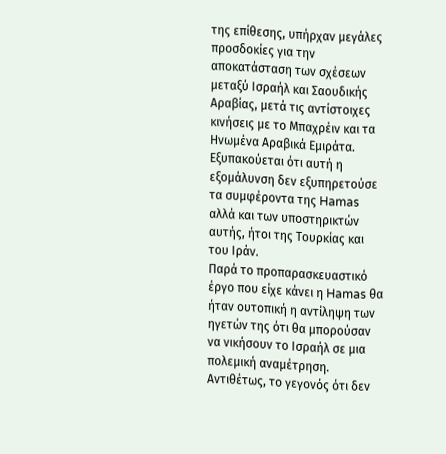της επίθεσης, υπήρχαν μεγάλες προσδοκίες για την αποκατάσταση των σχέσεων μεταξύ Ισραήλ και Σαουδικής Αραβίας, μετά τις αντίστοιχες κινήσεις με το Μπαχρέιν και τα Ηνωμένα Αραβικά Εμιράτα. Εξυπακούεται ότι αυτή η εξομάλυνση δεν εξυπηρετούσε τα συμφέροντα της Hamas αλλά και των υποστηρικτών αυτής, ήτοι της Τουρκίας και του Ιράν.
Παρά το προπαρασκευαστικό έργο που είχε κάνει η Hamas θα ήταν ουτοπική η αντίληψη των ηγετών της ότι θα μπορούσαν να νικήσουν το Ισραήλ σε μια πολεμική αναμέτρηση. Αντιθέτως, το γεγονός ότι δεν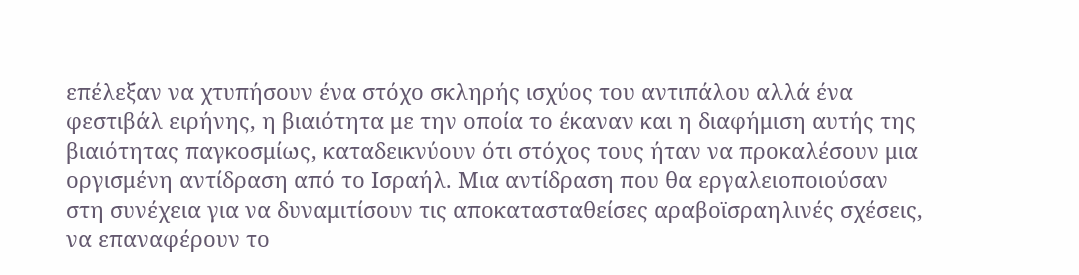επέλεξαν να χτυπήσουν ένα στόχο σκληρής ισχύος του αντιπάλου αλλά ένα φεστιβάλ ειρήνης, η βιαιότητα με την οποία το έκαναν και η διαφήμιση αυτής της βιαιότητας παγκοσμίως, καταδεικνύουν ότι στόχος τους ήταν να προκαλέσουν μια οργισμένη αντίδραση από το Ισραήλ. Μια αντίδραση που θα εργαλειοποιούσαν στη συνέχεια για να δυναμιτίσουν τις αποκατασταθείσες αραβοϊσραηλινές σχέσεις, να επαναφέρουν το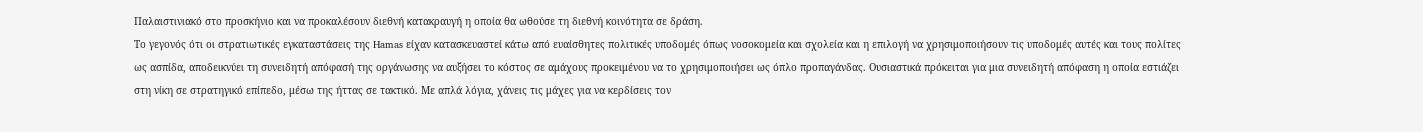Παλαιστινιακό στο προσκήνιο και να προκαλέσουν διεθνή κατακραυγή η οποία θα ωθούσε τη διεθνή κοινότητα σε δράση.
Το γεγονός ότι οι στρατιωτικές εγκαταστάσεις της Hamas είχαν κατασκευαστεί κάτω από ευαίσθητες πολιτικές υποδομές όπως νοσοκομεία και σχολεία και η επιλογή να χρησιμοποιήσουν τις υποδομές αυτές και τους πολίτες ως ασπίδα, αποδεικνύει τη συνειδητή απόφασή της οργάνωσης να αυξήσει το κόστος σε αμάχους προκειμένου να το χρησιμοποιήσει ως όπλο προπαγάνδας. Ουσιαστικά πρόκειται για μια συνειδητή απόφαση η οποία εστιάζει στη νίκη σε στρατηγικό επίπεδο, μέσω της ήττας σε τακτικό. Με απλά λόγια, χάνεις τις μάχες για να κερδίσεις τον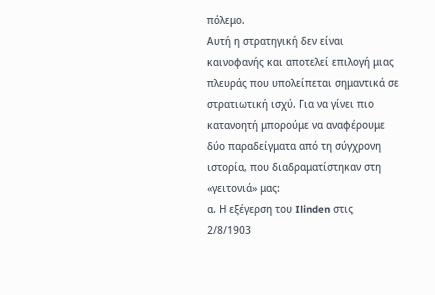πόλεμο.
Αυτή η στρατηγική δεν είναι καινοφανής και αποτελεί επιλογή μιας πλευράς που υπολείπεται σημαντικά σε στρατιωτική ισχύ. Για να γίνει πιο κατανοητή μπορούμε να αναφέρουμε δύο παραδείγματα από τη σύγχρονη ιστορία, που διαδραματίστηκαν στη «γειτονιά» μας:
α. Η εξέγερση του Ilinden στις 2/8/1903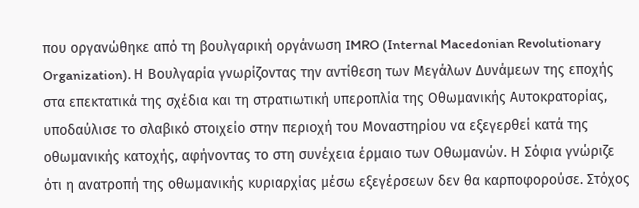που οργανώθηκε από τη βουλγαρική οργάνωση IMRO (Internal Macedonian Revolutionary Organization). Η Βουλγαρία γνωρίζοντας την αντίθεση των Μεγάλων Δυνάμεων της εποχής στα επεκτατικά της σχέδια και τη στρατιωτική υπεροπλία της Οθωμανικής Αυτοκρατορίας, υποδαύλισε το σλαβικό στοιχείο στην περιοχή του Μοναστηρίου να εξεγερθεί κατά της οθωμανικής κατοχής, αφήνοντας το στη συνέχεια έρμαιο των Οθωμανών. Η Σόφια γνώριζε ότι η ανατροπή της οθωμανικής κυριαρχίας μέσω εξεγέρσεων δεν θα καρποφορούσε. Στόχος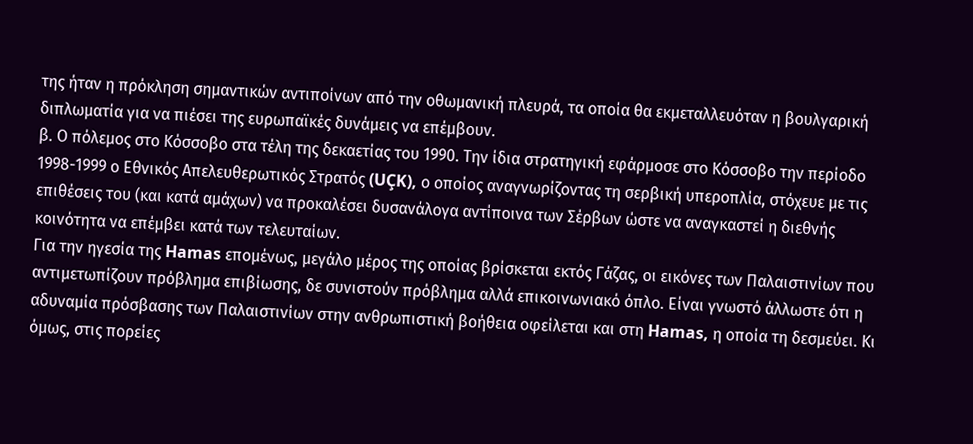της ήταν η πρόκληση σημαντικών αντιποίνων από την οθωμανική πλευρά, τα οποία θα εκμεταλλευόταν η βουλγαρική διπλωματία για να πιέσει της ευρωπαϊκές δυνάμεις να επέμβουν.
β. Ο πόλεμος στο Κόσσοβο στα τέλη της δεκαετίας του 1990. Την ίδια στρατηγική εφάρμοσε στο Κόσσοβο την περίοδο 1998-1999 ο Eθνικός Απελευθερωτικός Στρατός (UÇK), ο οποίος αναγνωρίζοντας τη σερβική υπεροπλία, στόχευε με τις επιθέσεις του (και κατά αμάχων) να προκαλέσει δυσανάλογα αντίποινα των Σέρβων ώστε να αναγκαστεί η διεθνής κοινότητα να επέμβει κατά των τελευταίων.
Για την ηγεσία της Hamas επομένως, μεγάλο μέρος της οποίας βρίσκεται εκτός Γάζας, οι εικόνες των Παλαιστινίων που αντιμετωπίζουν πρόβλημα επιβίωσης, δε συνιστούν πρόβλημα αλλά επικοινωνιακό όπλο. Είναι γνωστό άλλωστε ότι η αδυναμία πρόσβασης των Παλαιστινίων στην ανθρωπιστική βοήθεια οφείλεται και στη Hamas, η οποία τη δεσμεύει. Κι όμως, στις πορείες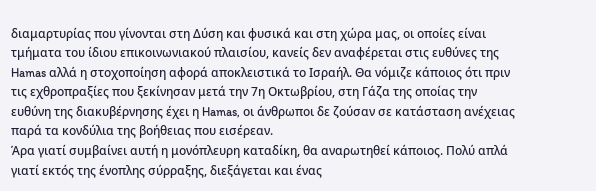διαμαρτυρίας που γίνονται στη Δύση και φυσικά και στη χώρα μας, οι οποίες είναι τμήματα του ίδιου επικοινωνιακού πλαισίου, κανείς δεν αναφέρεται στις ευθύνες της Hamas αλλά η στοχοποίηση αφορά αποκλειστικά το Ισραήλ. Θα νόμιζε κάποιος ότι πριν τις εχθροπραξίες που ξεκίνησαν μετά την 7η Οκτωβρίου, στη Γάζα της οποίας την ευθύνη της διακυβέρνησης έχει η Hamas, οι άνθρωποι δε ζούσαν σε κατάσταση ανέχειας παρά τα κονδύλια της βοήθειας που εισέρεαν.
Άρα γιατί συμβαίνει αυτή η μονόπλευρη καταδίκη, θα αναρωτηθεί κάποιος. Πολύ απλά γιατί εκτός της ένοπλης σύρραξης, διεξάγεται και ένας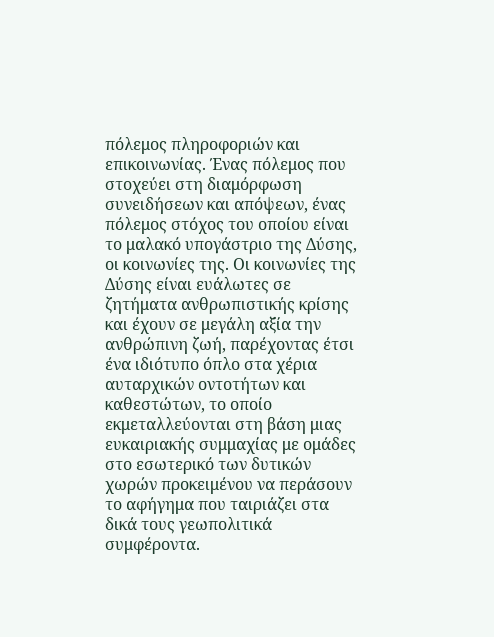πόλεμος πληροφοριών και επικοινωνίας. Ένας πόλεμος που στοχεύει στη διαμόρφωση συνειδήσεων και απόψεων, ένας πόλεμος στόχος του οποίου είναι το μαλακό υπογάστριο της Δύσης, οι κοινωνίες της. Οι κοινωνίες της Δύσης είναι ευάλωτες σε ζητήματα ανθρωπιστικής κρίσης και έχουν σε μεγάλη αξία την ανθρώπινη ζωή, παρέχοντας έτσι ένα ιδιότυπο όπλο στα χέρια αυταρχικών οντοτήτων και καθεστώτων, το οποίο εκμεταλλεύονται στη βάση μιας ευκαιριακής συμμαχίας με ομάδες στο εσωτερικό των δυτικών χωρών προκειμένου να περάσουν το αφήγημα που ταιριάζει στα δικά τους γεωπολιτικά συμφέροντα.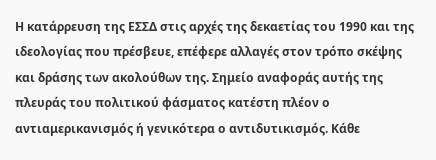Η κατάρρευση της ΕΣΣΔ στις αρχές της δεκαετίας του 1990 και της ιδεολογίας που πρέσβευε, επέφερε αλλαγές στον τρόπο σκέψης και δράσης των ακολούθων της. Σημείο αναφοράς αυτής της πλευράς του πολιτικού φάσματος κατέστη πλέον ο αντιαμερικανισμός ή γενικότερα ο αντιδυτικισμός. Κάθε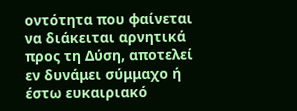οντότητα που φαίνεται να διάκειται αρνητικά προς τη Δύση, αποτελεί εν δυνάμει σύμμαχο ή έστω ευκαιριακό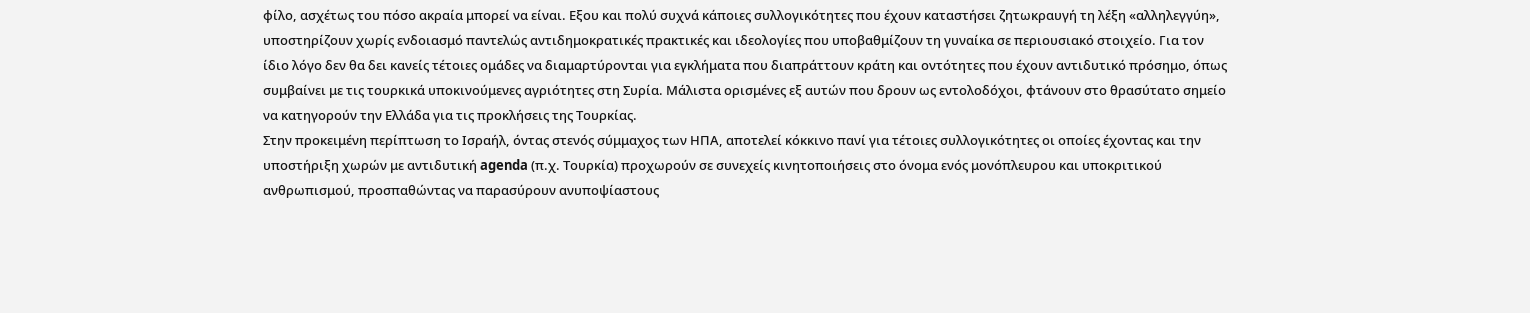φίλο, ασχέτως του πόσο ακραία μπορεί να είναι. Εξου και πολύ συχνά κάποιες συλλογικότητες που έχουν καταστήσει ζητωκραυγή τη λέξη «αλληλεγγύη», υποστηρίζουν χωρίς ενδοιασμό παντελώς αντιδημοκρατικές πρακτικές και ιδεολογίες που υποβαθμίζουν τη γυναίκα σε περιουσιακό στοιχείο. Για τον ίδιο λόγο δεν θα δει κανείς τέτοιες ομάδες να διαμαρτύρονται για εγκλήματα που διαπράττουν κράτη και οντότητες που έχουν αντιδυτικό πρόσημο, όπως συμβαίνει με τις τουρκικά υποκινούμενες αγριότητες στη Συρία. Μάλιστα ορισμένες εξ αυτών που δρουν ως εντολοδόχοι, φτάνουν στο θρασύτατο σημείο να κατηγορούν την Ελλάδα για τις προκλήσεις της Τουρκίας.
Στην προκειμένη περίπτωση το Ισραήλ, όντας στενός σύμμαχος των ΗΠΑ, αποτελεί κόκκινο πανί για τέτοιες συλλογικότητες οι οποίες έχοντας και την υποστήριξη χωρών με αντιδυτική agenda (π.χ. Τουρκία) προχωρούν σε συνεχείς κινητοποιήσεις στο όνομα ενός μονόπλευρου και υποκριτικού ανθρωπισμού, προσπαθώντας να παρασύρουν ανυποψίαστους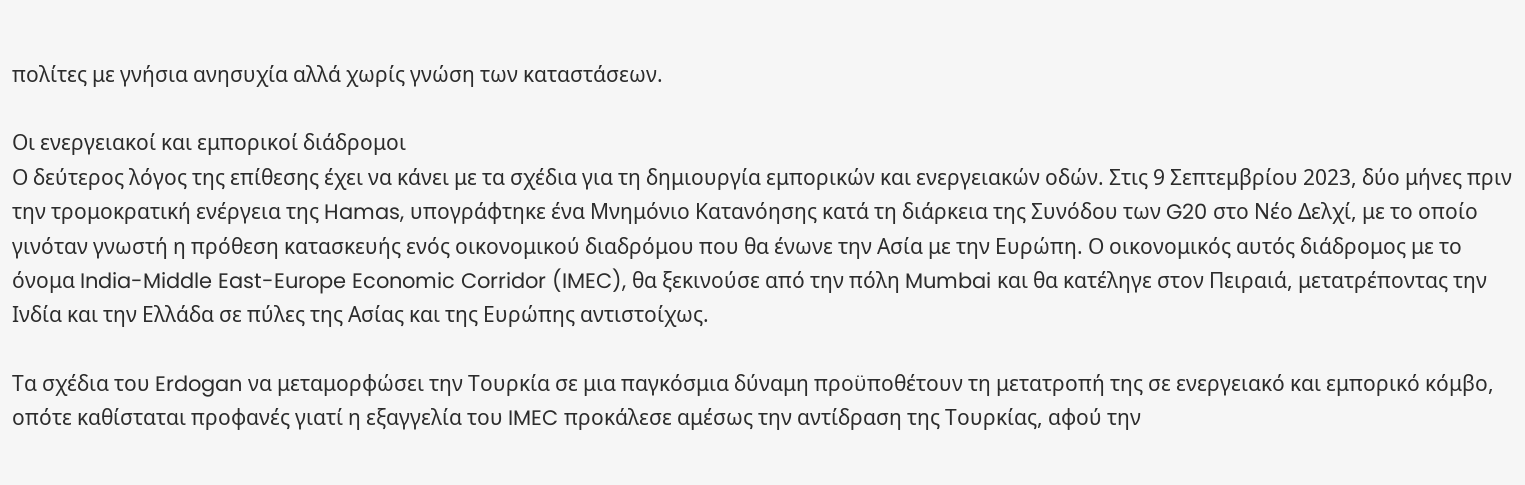πολίτες με γνήσια ανησυχία αλλά χωρίς γνώση των καταστάσεων.

Οι ενεργειακοί και εμπορικοί διάδρομοι
Ο δεύτερος λόγος της επίθεσης έχει να κάνει με τα σχέδια για τη δημιουργία εμπορικών και ενεργειακών οδών. Στις 9 Σεπτεμβρίου 2023, δύο μήνες πριν την τρομοκρατική ενέργεια της Hamas, υπογράφτηκε ένα Μνημόνιο Κατανόησης κατά τη διάρκεια της Συνόδου των G20 στο Νέο Δελχί, με το οποίο γινόταν γνωστή η πρόθεση κατασκευής ενός οικονομικού διαδρόμου που θα ένωνε την Ασία με την Ευρώπη. Ο οικονομικός αυτός διάδρομος με το όνομα India-Middle East-Europe Economic Corridor (IMEC), θα ξεκινούσε από την πόλη Mumbai και θα κατέληγε στον Πειραιά, μετατρέποντας την Ινδία και την Ελλάδα σε πύλες της Ασίας και της Ευρώπης αντιστοίχως.

Τα σχέδια του Erdogan να μεταμορφώσει την Τουρκία σε μια παγκόσμια δύναμη προϋποθέτουν τη μετατροπή της σε ενεργειακό και εμπορικό κόμβο, οπότε καθίσταται προφανές γιατί η εξαγγελία του IMEC προκάλεσε αμέσως την αντίδραση της Τουρκίας, αφού την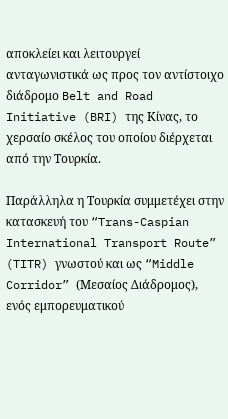αποκλείει και λειτουργεί ανταγωνιστικά ως προς τον αντίστοιχο διάδρομο Belt and Road Initiative (BRI) της Κίνας, το χερσαίο σκέλος του οποίου διέρχεται από την Τουρκία.

Παράλληλα η Τουρκία συμμετέχει στην κατασκευή του “Trans-Caspian International Transport Route” (TITR) γνωστού και ως “Middle Corridor” (Μεσαίος Διάδρομος), ενός εμπορευματικού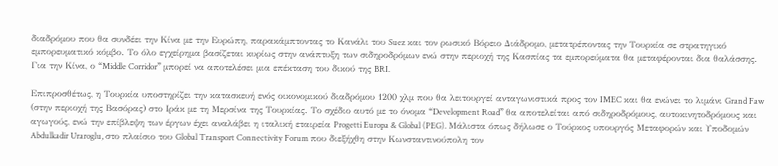διαδρόμου που θα συνδέει την Κίνα με την Ευρώπη, παρακάμπτοντας το Κανάλι του Suez και τον ρωσικό Βόρειο Διάδρομο, μετατρέποντας την Τουρκία σε στρατηγικό εμπορευματικό κόμβο. Το όλο εγχείρημα βασίζεται κυρίως στην ανάπτυξη των σιδηροδρόμων ενώ στην περιοχή της Κασπίας τα εμπορεύματα θα μεταφέρονται δια θαλάσσης. Για την Κίνα, ο “Middle Corridor” μπορεί να αποτελέσει μια επέκταση του δικού της BRI.

Επιπροσθέτως, η Τουρκία υποστηρίζει την κατασκευή ενός οικονομικού διαδρόμου 1200 χλμ που θα λειτουργεί ανταγωνιστικά προς τον IMEC και θα ενώνει το λιμάνι Grand Faw (στην περιοχή της Βασόρας) στο Ιράκ με τη Μερσίνα της Τουρκίας. Το σχέδιο αυτό με το όνομα “Development Road” θα αποτελείται από σιδηροδρόμους, αυτοκινητοδρόμους και αγωγούς, ενώ την επίβλεψη των έργων έχει αναλάβει η ιταλική εταιρεία Progetti Europa & Global (PEG). Μάλιστα όπως δήλωσε ο Τούρκος υπουργός Μεταφορών και Υποδομών Abdulkadir Uraroglu, στο πλαίσιο του Global Transport Connectivity Forum που διεξήχθη στην Κωνσταντινούπολη τον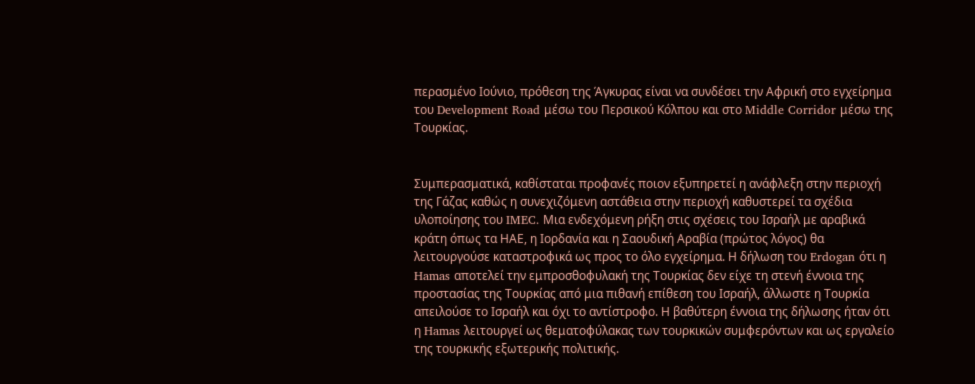περασμένο Ιούνιο, πρόθεση της Άγκυρας είναι να συνδέσει την Αφρική στο εγχείρημα του Development Road μέσω του Περσικού Κόλπου και στο Middle Corridor μέσω της Τουρκίας.


Συμπερασματικά, καθίσταται προφανές ποιον εξυπηρετεί η ανάφλεξη στην περιοχή της Γάζας καθώς η συνεχιζόμενη αστάθεια στην περιοχή καθυστερεί τα σχέδια υλοποίησης του IMEC. Μια ενδεχόμενη ρήξη στις σχέσεις του Ισραήλ με αραβικά κράτη όπως τα ΗΑΕ, η Ιορδανία και η Σαουδική Αραβία (πρώτος λόγος) θα λειτουργούσε καταστροφικά ως προς το όλο εγχείρημα. Η δήλωση του Erdogan ότι η Hamas αποτελεί την εμπροσθοφυλακή της Τουρκίας δεν είχε τη στενή έννοια της προστασίας της Τουρκίας από μια πιθανή επίθεση του Ισραήλ, άλλωστε η Τουρκία απειλούσε το Ισραήλ και όχι το αντίστροφο. Η βαθύτερη έννοια της δήλωσης ήταν ότι η Hamas λειτουργεί ως θεματοφύλακας των τουρκικών συμφερόντων και ως εργαλείο της τουρκικής εξωτερικής πολιτικής.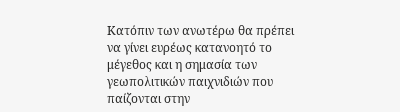Κατόπιν των ανωτέρω θα πρέπει να γίνει ευρέως κατανοητό το μέγεθος και η σημασία των γεωπολιτικών παιχνιδιών που παίζονται στην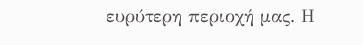ευρύτερη περιοχή μας. Η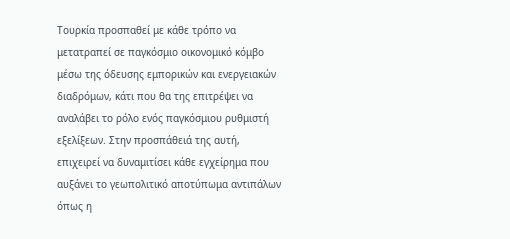Τουρκία προσπαθεί με κάθε τρόπο να μετατραπεί σε παγκόσμιο οικονομικό κόμβο μέσω της όδευσης εμπορικών και ενεργειακών διαδρόμων, κάτι που θα της επιτρέψει να αναλάβει το ρόλο ενός παγκόσμιου ρυθμιστή εξελίξεων. Στην προσπάθειά της αυτή, επιχειρεί να δυναμιτίσει κάθε εγχείρημα που αυξάνει το γεωπολιτικό αποτύπωμα αντιπάλων όπως η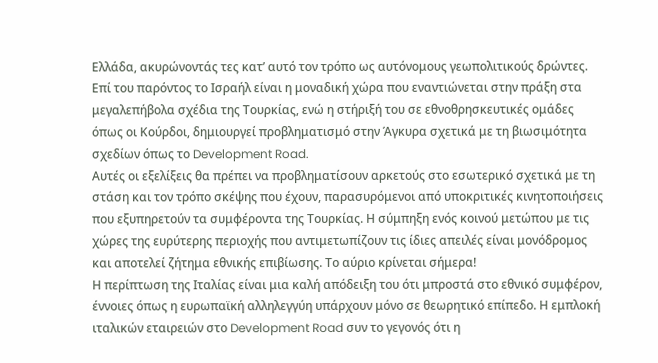Ελλάδα, ακυρώνοντάς τες κατ’ αυτό τον τρόπο ως αυτόνομους γεωπολιτικούς δρώντες. Επί του παρόντος το Ισραήλ είναι η μοναδική χώρα που εναντιώνεται στην πράξη στα μεγαλεπήβολα σχέδια της Τουρκίας, ενώ η στήριξή του σε εθνοθρησκευτικές ομάδες όπως οι Κούρδοι, δημιουργεί προβληματισμό στην Άγκυρα σχετικά με τη βιωσιμότητα σχεδίων όπως το Development Road.
Αυτές οι εξελίξεις θα πρέπει να προβληματίσουν αρκετούς στο εσωτερικό σχετικά με τη στάση και τον τρόπο σκέψης που έχουν, παρασυρόμενοι από υποκριτικές κινητοποιήσεις που εξυπηρετούν τα συμφέροντα της Τουρκίας. Η σύμπηξη ενός κοινού μετώπου με τις χώρες της ευρύτερης περιοχής που αντιμετωπίζουν τις ίδιες απειλές είναι μονόδρομος και αποτελεί ζήτημα εθνικής επιβίωσης. Το αύριο κρίνεται σήμερα!
Η περίπτωση της Ιταλίας είναι μια καλή απόδειξη του ότι μπροστά στο εθνικό συμφέρον, έννοιες όπως η ευρωπαϊκή αλληλεγγύη υπάρχουν μόνο σε θεωρητικό επίπεδο. Η εμπλοκή ιταλικών εταιρειών στο Development Road συν το γεγονός ότι η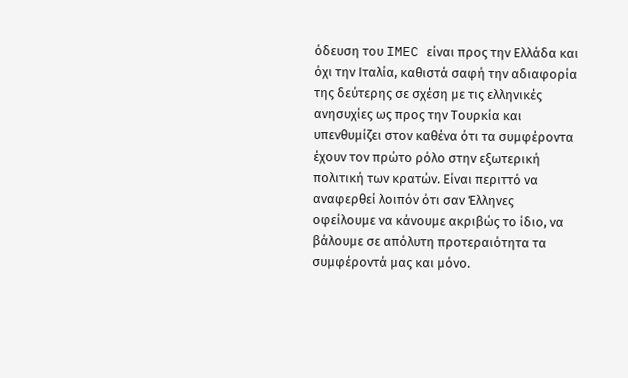όδευση του IMEC είναι προς την Ελλάδα και όχι την Ιταλία, καθιστά σαφή την αδιαφορία της δεύτερης σε σχέση με τις ελληνικές ανησυχίες ως προς την Τουρκία και υπενθυμίζει στον καθένα ότι τα συμφέροντα έχουν τον πρώτο ρόλο στην εξωτερική πολιτική των κρατών. Είναι περιττό να αναφερθεί λοιπόν ότι σαν Έλληνες οφείλουμε να κάνουμε ακριβώς το ίδιο, να βάλουμε σε απόλυτη προτεραιότητα τα συμφέροντά μας και μόνο.